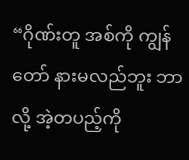“ဂိုဏ်းတူ အစ်ကို ကျွန်တော် နားမလည်ဘူး ဘာလို့ အဲ့တပည့်ကို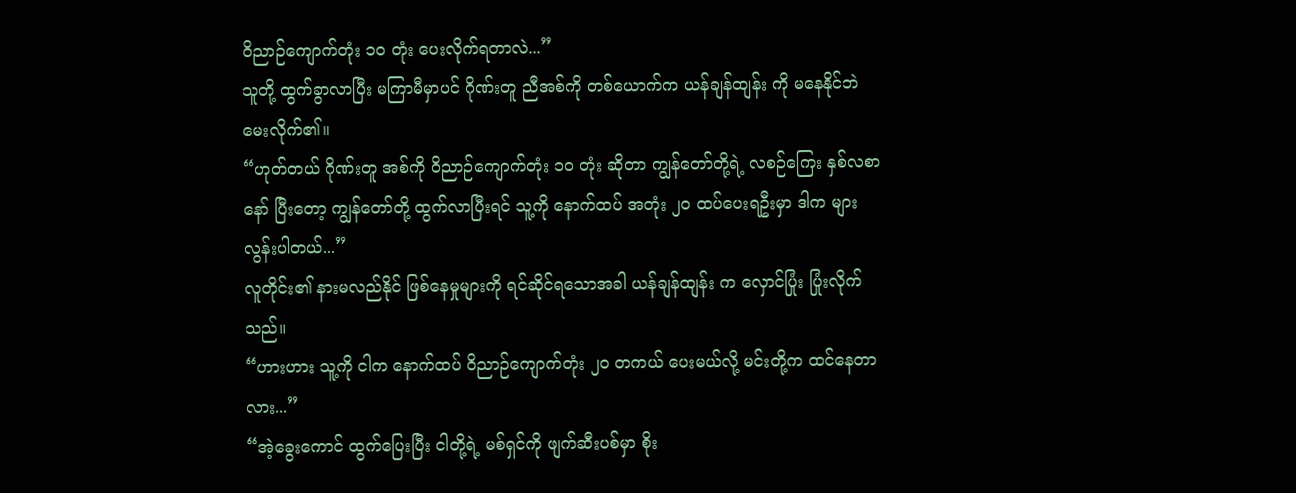ဝိညာဉ်ကျောက်တုံး ၁၀ တုံး ပေးလိုက်ရတာလဲ...”
သူတို့ ထွက်ခွာလာပြီး မကြာမီမှာပင် ဂိုဏ်းတူ ညီအစ်ကို တစ်ယောက်က ယန်ချန်ထျန်း ကို မနေနိုင်ဘဲ မေးလိုက်၏။
“ဟုတ်တယ် ဂိုဏ်းတူ အစ်ကို ဝိညာဉ်ကျောက်တုံး ၁၀ တုံး ဆိုတာ ကျွန်တော်တို့ရဲ့ လစဉ်ကြေး နှစ်လစာနော် ပြီးတော့ ကျွန်တော်တို့ ထွက်လာပြီးရင် သူ့ကို နောက်ထပ် အတုံး ၂၀ ထပ်ပေးရဦးမှာ ဒါက များလွန်းပါတယ်...”
လူတိုင်း၏ နားမလည်နိုင် ဖြစ်နေမှုများကို ရင်ဆိုင်ရသောအခါ ယန်ချန်ထျန်း က လှောင်ပြုံး ပြုံးလိုက်သည်။
“ဟားဟား သူ့ကို ငါက နောက်ထပ် ဝိညာဉ်ကျောက်တုံး ၂၀ တကယ် ပေးမယ်လို့ မင်းတို့က ထင်နေတာလား...”
“အဲ့ခွေးကောင် ထွက်ပြေးပြီး ငါတို့ရဲ့ မစ်ရှင်ကို ဖျက်ဆီးပစ်မှာ စိုး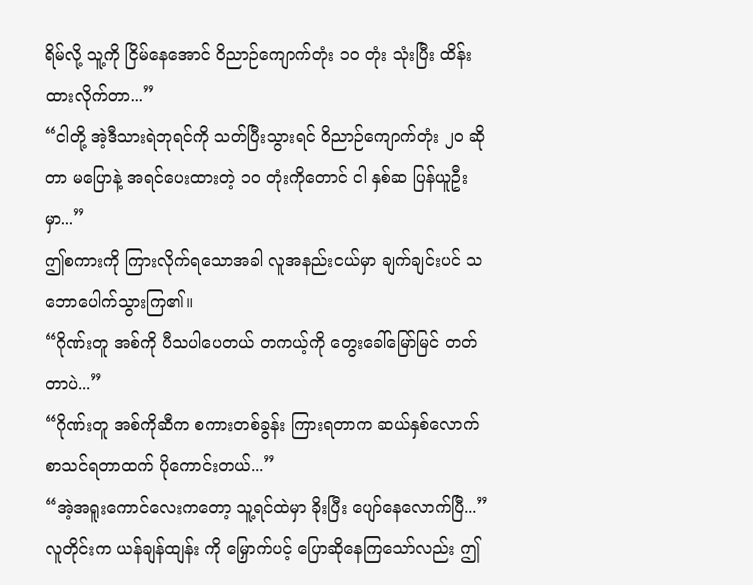ရိမ်လို့ သူ့ကို ငြိမ်နေအောင် ဝိညာဉ်ကျောက်တုံး ၁၀ တုံး သုံးပြီး ထိန်းထားလိုက်တာ...”
“ငါတို့ အဲ့ဒီသားရဲဘုရင်ကို သတ်ပြီးသွားရင် ဝိညာဉ်ကျောက်တုံး ၂၀ ဆိုတာ မပြောနဲ့ အရင်ပေးထားတဲ့ ၁၀ တုံးကိုတောင် ငါ နှစ်ဆ ပြန်ယူဦးမှာ...”
ဤစကားကို ကြားလိုက်ရသောအခါ လူအနည်းငယ်မှာ ချက်ချင်းပင် သဘောပေါက်သွားကြ၏။
“ဂိုဏ်းတူ အစ်ကို ပီသပါပေတယ် တကယ့်ကို တွေးခေါ်မြော်မြင် တတ်တာပဲ...”
“ဂိုဏ်းတူ အစ်ကိုဆီက စကားတစ်ခွန်း ကြားရတာက ဆယ်နှစ်လောက် စာသင်ရတာထက် ပိုကောင်းတယ်...”
“အဲ့အရူးကောင်လေးကတော့ သူ့ရင်ထဲမှာ ခိုးပြီး ပျော်နေလောက်ပြီ...”
လူတိုင်းက ယန်ချန်ထျန်း ကို မြှောက်ပင့် ပြောဆိုနေကြသော်လည်း ဤ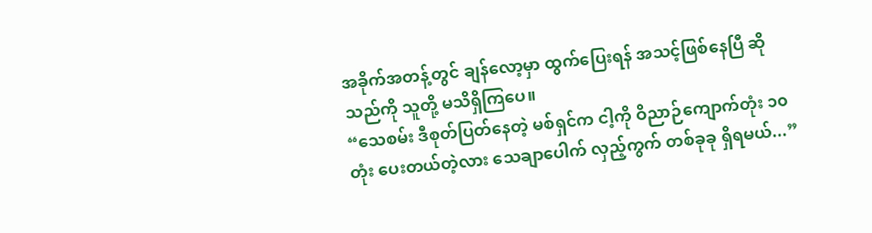အခိုက်အတန့်တွင် ချန်လော့မှာ ထွက်ပြေးရန် အသင့်ဖြစ်နေပြီ ဆိုသည်ကို သူတို့ မသိရှိကြပေ။
“သေစမ်း ဒီစုတ်ပြတ်နေတဲ့ မစ်ရှင်က ငါ့ကို ဝိညာဉ်ကျောက်တုံး ၁၀ တုံး ပေးတယ်တဲ့လား သေချာပေါက် လှည့်ကွက် တစ်ခုခု ရှိရမယ်...”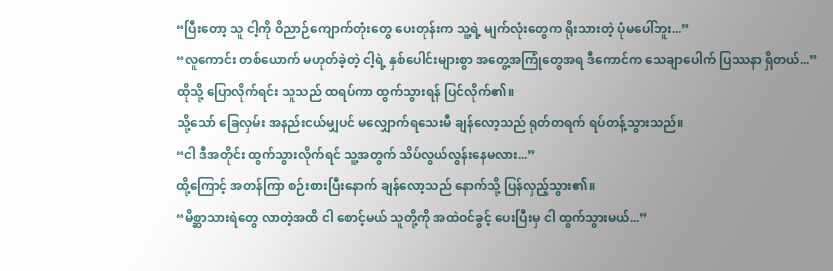“ပြီးတော့ သူ ငါ့ကို ဝိညာဉ်ကျောက်တုံးတွေ ပေးတုန်းက သူ့ရဲ့ မျက်လုံးတွေက ရိုးသားတဲ့ ပုံမပေါ်ဘူး...”
“လူကောင်း တစ်ယောက် မဟုတ်ခဲ့တဲ့ ငါ့ရဲ့ နှစ်ပေါင်းများစွာ အတွေ့အကြုံတွေအရ ဒီကောင်က သေချာပေါက် ပြဿနာ ရှိတယ်...”
ထိုသို့ ပြောလိုက်ရင်း သူသည် ထရပ်ကာ ထွက်သွားရန် ပြင်လိုက်၏။
သို့သော် ခြေလှမ်း အနည်းငယ်မျှပင် မလျှောက်ရသေးမီ ချန်လော့သည် ရုတ်တရက် ရပ်တန့်သွားသည်။
“ငါ ဒီအတိုင်း ထွက်သွားလိုက်ရင် သူ့အတွက် သိပ်လွယ်လွန်းနေမလား...”
ထို့ကြောင့် အတန်ကြာ စဉ်းစားပြီးနောက် ချန်လော့သည် နောက်သို့ ပြန်လှည့်သွား၏။
“မိစ္ဆာသားရဲတွေ လာတဲ့အထိ ငါ စောင့်မယ် သူတို့ကို အထဲဝင်ခွင့် ပေးပြီးမှ ငါ ထွက်သွားမယ်...”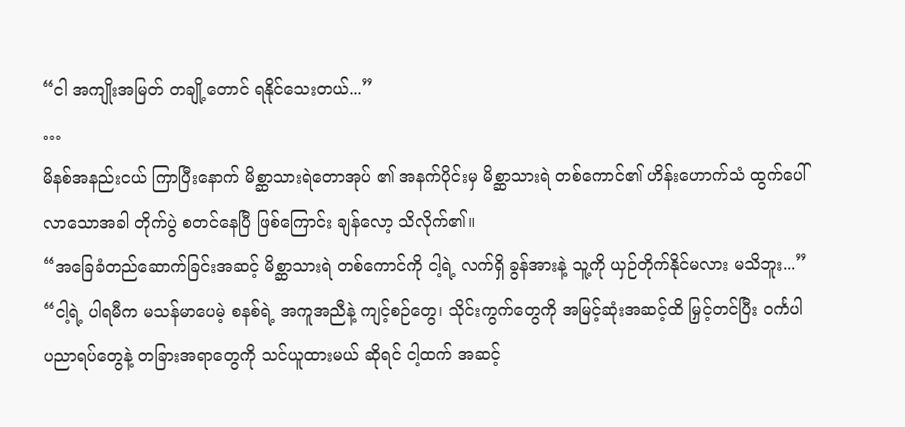“ငါ အကျိုးအမြတ် တချို့တောင် ရနိုင်သေးတယ်...”
…
မိနစ်အနည်းငယ် ကြာပြီးနောက် မိစ္ဆာသားရဲတောအုပ် ၏ အနက်ပိုင်းမှ မိစ္ဆာသားရဲ တစ်ကောင်၏ ဟိန်းဟောက်သံ ထွက်ပေါ်လာသောအခါ တိုက်ပွဲ စတင်နေပြီ ဖြစ်ကြောင်း ချန်လော့ သိလိုက်၏။
“အခြေခံတည်ဆောက်ခြင်းအဆင့် မိစ္ဆာသားရဲ တစ်ကောင်ကို ငါ့ရဲ့ လက်ရှိ ခွန်အားနဲ့ သူ့ကို ယှဉ်တိုက်နိုင်မလား မသိဘူး...”
“ငါ့ရဲ့ ပါရမီက မသန်မာပေမဲ့ စနစ်ရဲ့ အကူအညီနဲ့ ကျင့်စဉ်တွေ၊ သိုင်းကွက်တွေကို အမြင့်ဆုံးအဆင့်ထိ မြှင့်တင်ပြီး ဝင်္ကပါ ပညာရပ်တွေနဲ့ တခြားအရာတွေကို သင်ယူထားမယ် ဆိုရင် ငါ့ထက် အဆင့်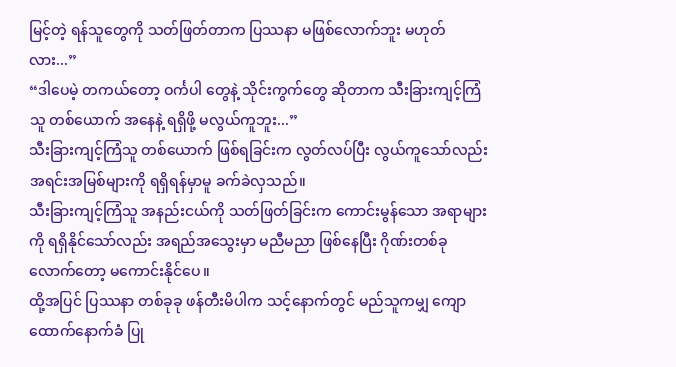မြင့်တဲ့ ရန်သူတွေကို သတ်ဖြတ်တာက ပြဿနာ မဖြစ်လောက်ဘူး မဟုတ်လား...”
“ဒါပေမဲ့ တကယ်တော့ ဝင်္ကပါ တွေနဲ့ သိုင်းကွက်တွေ ဆိုတာက သီးခြားကျင့်ကြံသူ တစ်ယောက် အနေနဲ့ ရရှိဖို့ မလွယ်ကူဘူး...”
သီးခြားကျင့်ကြံသူ တစ်ယောက် ဖြစ်ရခြင်းက လွတ်လပ်ပြီး လွယ်ကူသော်လည်း အရင်းအမြစ်များကို ရရှိရန်မှာမူ ခက်ခဲလှသည်။
သီးခြားကျင့်ကြံသူ အနည်းငယ်ကို သတ်ဖြတ်ခြင်းက ကောင်းမွန်သော အရာများကို ရရှိနိုင်သော်လည်း အရည်အသွေးမှာ မညီမညာ ဖြစ်နေပြီး ဂိုဏ်းတစ်ခုလောက်တော့ မကောင်းနိုင်ပေ။
ထို့အပြင် ပြဿနာ တစ်ခုခု ဖန်တီးမိပါက သင့်နောက်တွင် မည်သူကမျှ ကျောထောက်နောက်ခံ ပြု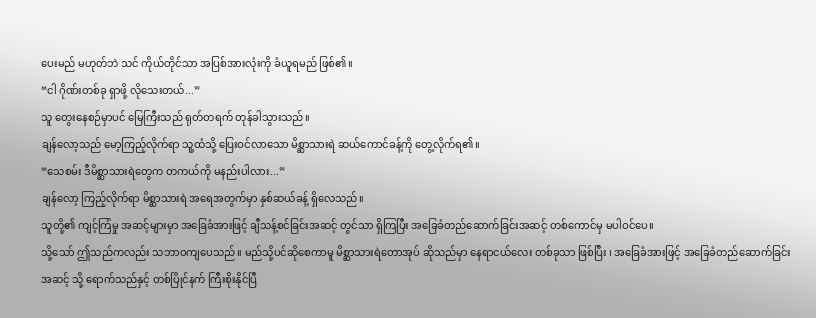ပေးမည် မဟုတ်ဘဲ သင် ကိုယ်တိုင်သာ အပြစ်အားလုံးကို ခံယူရမည် ဖြစ်၏။
“ငါ ဂိုဏ်းတစ်ခု ရှာဖို့ လိုသေးတယ်...”
သူ တွေးနေစဉ်မှာပင် မြေကြီးသည် ရုတ်တရက် တုန်ခါသွားသည်။
ချန်လော့သည် မော့ကြည့်လိုက်ရာ သူ့ထံသို့ ပြေးဝင်လာသော မိစ္ဆာသားရဲ ဆယ်ကောင်ခန့်ကို တွေ့လိုက်ရ၏။
“သေစမ်း ဒီမိစ္ဆာသားရဲတွေက တကယ်ကို မနည်းပါလား...”
ချန်လော့ ကြည့်လိုက်ရာ မိစ္ဆာသားရဲ အရေအတွက်မှာ နှစ်ဆယ်ခန့် ရှိလေသည်။
သူတို့၏ ကျင့်ကြံမှု အဆင့်များမှာ အခြေခံအားဖြင့် ချီသန့်စင်ခြင်းအဆင့် တွင်သာ ရှိကြပြီး အခြေခံတည်ဆောက်ခြင်းအဆင့် တစ်ကောင်မှ မပါဝင်ပေ။
သို့သော် ဤသည်ကလည်း သဘာဝကျပေသည်။ မည်သို့ပင်ဆိုစေကာမူ မိစ္ဆာသားရဲတောအုပ် ဆိုသည်မှာ နေရာငယ်လေး တစ်ခုသာ ဖြစ်ပြီး ၊ အခြေခံအားဖြင့် အခြေခံတည်ဆောက်ခြင်းအဆင့် သို့ ရောက်သည်နှင့် တစ်ပြိုင်နက် ကြီးစိုးနိုင်ပြီ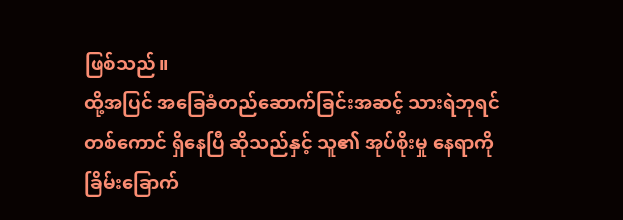ဖြစ်သည်။
ထို့အပြင် အခြေခံတည်ဆောက်ခြင်းအဆင့် သားရဲဘုရင် တစ်ကောင် ရှိနေပြီ ဆိုသည်နှင့် သူ၏ အုပ်စိုးမှု နေရာကို ခြိမ်းခြောက်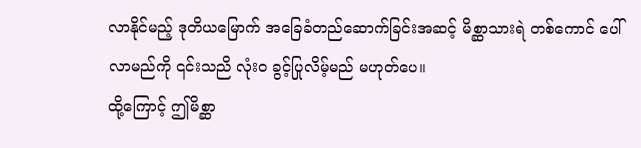လာနိုင်မည့် ဒုတိယမြောက် အခြေခံတည်ဆောက်ခြင်းအဆင့် မိစ္ဆာသားရဲ တစ်ကောင် ပေါ်လာမည်ကို ၎င်းသညိ လုံးဝ ခွင့်ပြုလိမ့်မည် မဟုတ်ပေ။
ထို့ကြောင့် ဤမိစ္ဆာ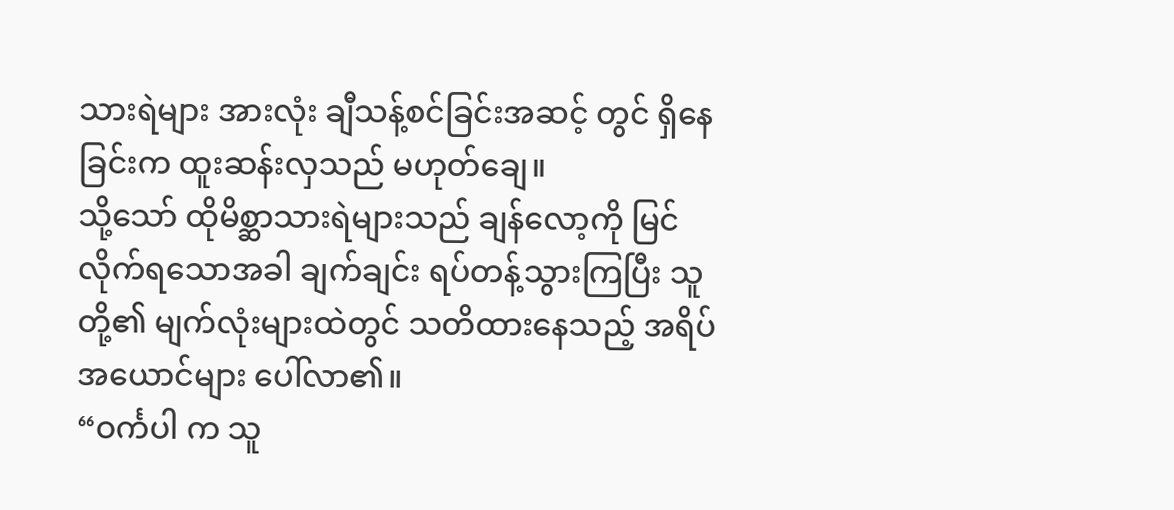သားရဲများ အားလုံး ချီသန့်စင်ခြင်းအဆင့် တွင် ရှိနေခြင်းက ထူးဆန်းလှသည် မဟုတ်ချေ။
သို့သော် ထိုမိစ္ဆာသားရဲများသည် ချန်လော့ကို မြင်လိုက်ရသောအခါ ချက်ချင်း ရပ်တန့်သွားကြပြီး သူတို့၏ မျက်လုံးများထဲတွင် သတိထားနေသည့် အရိပ်အယောင်များ ပေါ်လာ၏။
“ဝင်္ကပါ က သူ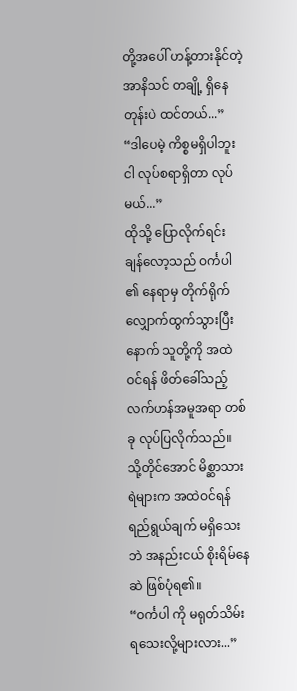တို့အပေါ် ဟန့်တားနိုင်တဲ့ အာနိသင် တချို့ ရှိနေတုန်းပဲ ထင်တယ်...”
“ဒါပေမဲ့ ကိစ္စမရှိပါဘူး ငါ လုပ်စရာရှိတာ လုပ်မယ်...”
ထိုသို့ ပြောလိုက်ရင်း ချန်လော့သည် ဝင်္ကပါ ၏ နေရာမှ တိုက်ရိုက် လျှောက်ထွက်သွားပြီးနောက် သူတို့ကို အထဲဝင်ရန် ဖိတ်ခေါ်သည့် လက်ဟန်အမူအရာ တစ်ခု လုပ်ပြလိုက်သည်။
သို့တိုင်အောင် မိစ္ဆာသားရဲများက အထဲဝင်ရန် ရည်ရွယ်ချက် မရှိသေးဘဲ အနည်းငယ် စိုးရိမ်နေဆဲ ဖြစ်ပုံရ၏။
“ဝင်္ကပါ ကို မရုတ်သိမ်းရသေးလို့များလား...”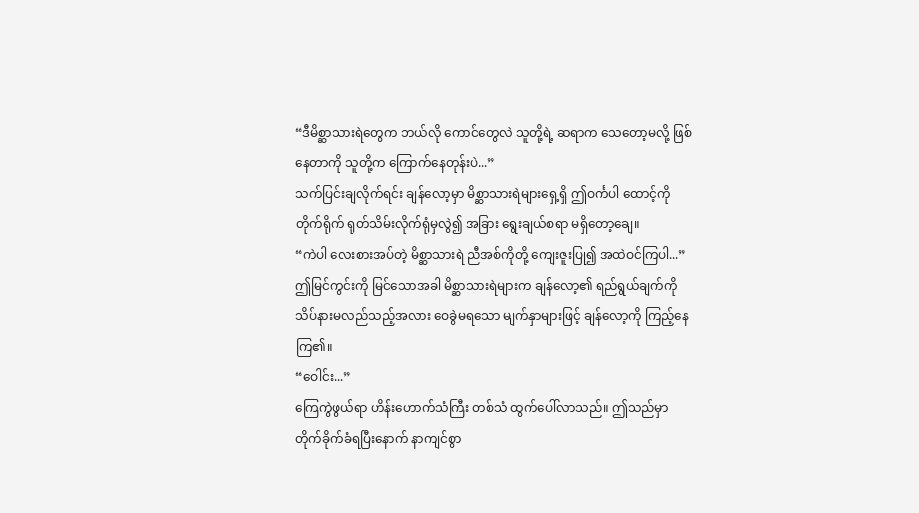“ဒီမိစ္ဆာသားရဲတွေက ဘယ်လို ကောင်တွေလဲ သူတို့ရဲ့ ဆရာက သေတော့မလို့ ဖြစ်နေတာကို သူတို့က ကြောက်နေတုန်းပဲ...”
သက်ပြင်းချလိုက်ရင်း ချန်လော့မှာ မိစ္ဆာသားရဲများရှေ့ရှိ ဤဝင်္ကပါ ထောင့်ကို တိုက်ရိုက် ရုတ်သိမ်းလိုက်ရုံမှလွဲ၍ အခြား ရွေးချယ်စရာ မရှိတော့ချေ။
“ကဲပါ လေးစားအပ်တဲ့ မိစ္ဆာသားရဲ ညီအစ်ကိုတို့ ကျေးဇူးပြု၍ အထဲဝင်ကြပါ...”
ဤမြင်ကွင်းကို မြင်သောအခါ မိစ္ဆာသားရဲများက ချန်လော့၏ ရည်ရွယ်ချက်ကို သိပ်နားမလည်သည့်အလား ဝေခွဲမရသော မျက်နှာများဖြင့် ချန်လော့ကို ကြည့်နေကြ၏။
“ဝေါင်း...”
ကြေကွဲဖွယ်ရာ ဟိန်းဟောက်သံကြီး တစ်သံ ထွက်ပေါ်လာသည်။ ဤသည်မှာ တိုက်ခိုက်ခံရပြီးနောက် နာကျင်စွာ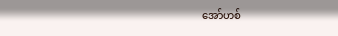အော်ဟစ်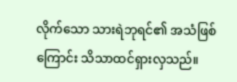လိုက်သော သားရဲဘုရင်၏ အသံဖြစ်ကြောင်း သိသာထင်ရှားလှသည်။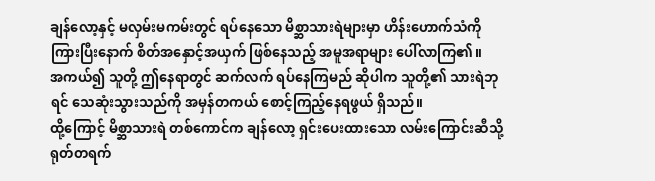ချန်လော့နှင့် မလှမ်းမကမ်းတွင် ရပ်နေသော မိစ္ဆာသားရဲများမှာ ဟိန်းဟောက်သံကို ကြားပြီးနောက် စိတ်အနှောင့်အယှက် ဖြစ်နေသည့် အမူအရာများ ပေါ်လာကြ၏။
အကယ်၍ သူတို့ ဤနေရာတွင် ဆက်လက် ရပ်နေကြမည် ဆိုပါက သူတို့၏ သားရဲဘုရင် သေဆုံးသွားသည်ကို အမှန်တကယ် စောင့်ကြည့်နေရဖွယ် ရှိသည်။
ထို့ကြောင့် မိစ္ဆာသားရဲ တစ်ကောင်က ချန်လော့ ရှင်းပေးထားသော လမ်းကြောင်းဆီသို့ ရုတ်တရက်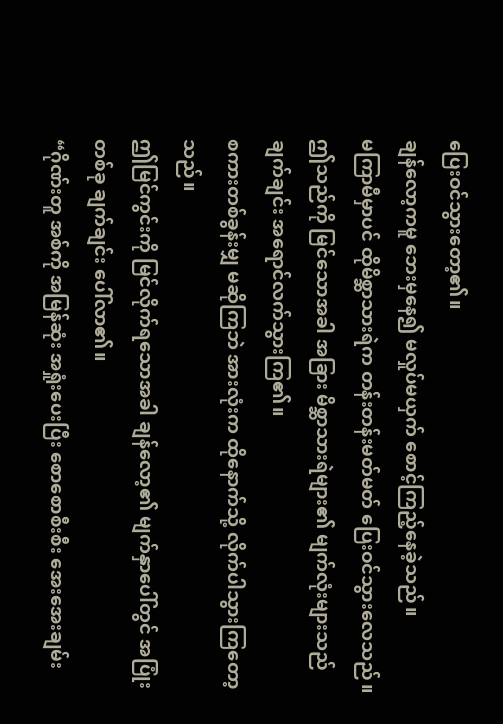ပြေးဝင်သွားတော့၏။
ချန်လော့ကမူ ဘေးမှနေ၍ မလှုပ်မယှက် စောင့်ကြည့်နေခဲ့သည်။
မကြာမီမှာပင် ထိုမိစ္ဆာသားရဲက တန်းတန်းမတ်မတ် ပြေးဝင်သွားလေသည်။
ဤသည်ကို မြင်သောအခါ အခြား မိစ္ဆာသားရဲများ၏ မျက်လုံးများသည် ချက်ချင်း အရောင်လက်သွားကြ၏။
စကားတစ်ခွန်းမျှ မဆိုကြဘဲ အားလုံးက ထိုနောက်သို့ လိုက်ပါသွားကြတော့သည်။
ဤမြင်ကွင်းကို မြင်လိုက်ရသောအခါ ချန်လော့၏ မျက်နှာပေါ်တွင် အပြုံးတစ်ခု ချက်ချင်း ပေါ်လာ၏။
“ဂိုဏ်းတူ အစ်ကို အမြန်ဆုံး အရှုံးပေးပြီး စောစောစီးစီး အေးအေးချမ်း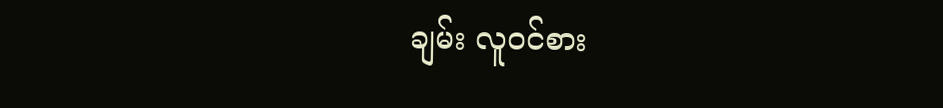ချမ်း လူဝင်စား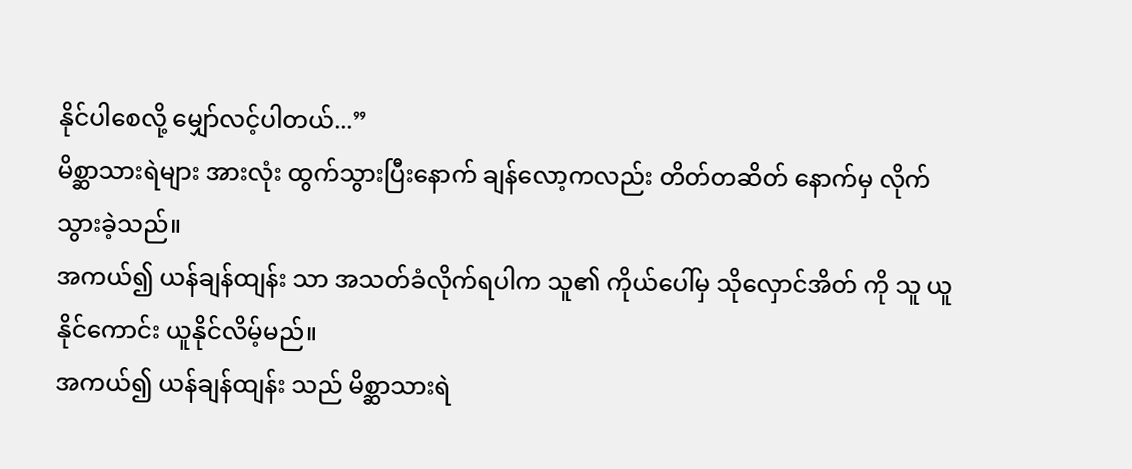နိုင်ပါစေလို့ မျှော်လင့်ပါတယ်...”
မိစ္ဆာသားရဲများ အားလုံး ထွက်သွားပြီးနောက် ချန်လော့ကလည်း တိတ်တဆိတ် နောက်မှ လိုက်သွားခဲ့သည်။
အကယ်၍ ယန်ချန်ထျန်း သာ အသတ်ခံလိုက်ရပါက သူ၏ ကိုယ်ပေါ်မှ သိုလှောင်အိတ် ကို သူ ယူနိုင်ကောင်း ယူနိုင်လိမ့်မည်။
အကယ်၍ ယန်ချန်ထျန်း သည် မိစ္ဆာသားရဲ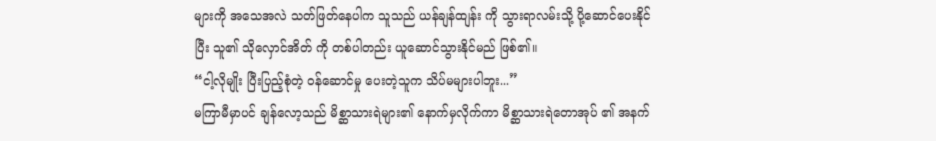များကို အသေအလဲ သတ်ဖြတ်နေပါက သူသည် ယန်ချန်ထျန်း ကို သွားရာလမ်းသို့ ပို့ဆောင်ပေးနိုင်ပြီး သူ၏ သိုလှောင်အိတ် ကို တစ်ပါတည်း ယူဆောင်သွားနိုင်မည် ဖြစ်၏။
“ငါ့လိုမျိုး ပြီးပြည့်စုံတဲ့ ဝန်ဆောင်မှု ပေးတဲ့သူက သိပ်မများပါဘူး...”
မကြာမီမှာပင် ချန်လော့သည် မိစ္ဆာသားရဲများ၏ နောက်မှလိုက်ကာ မိစ္ဆာသားရဲတောအုပ် ၏ အနက်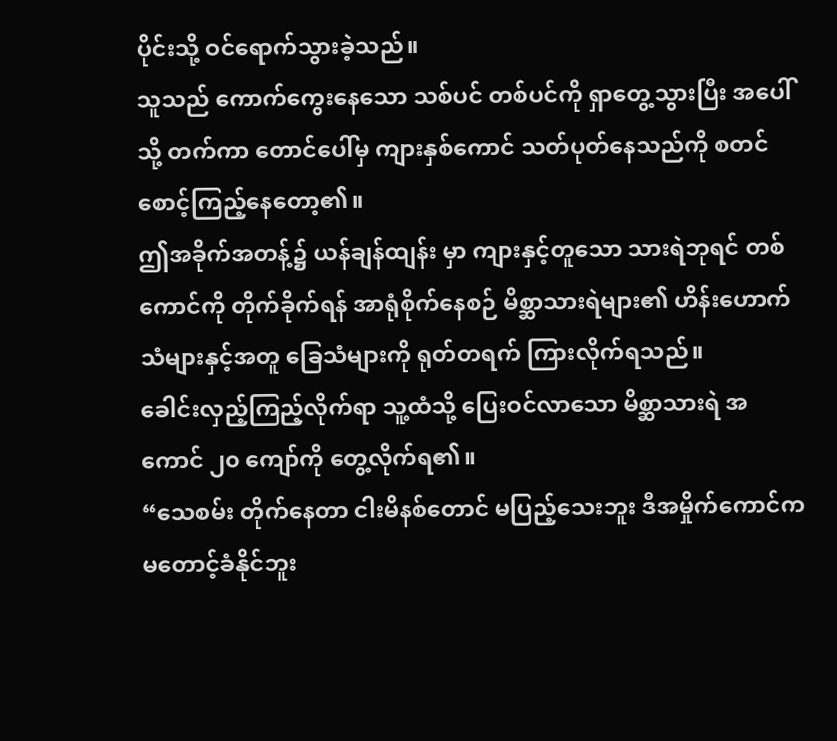ပိုင်းသို့ ဝင်ရောက်သွားခဲ့သည်။
သူသည် ကောက်ကွေးနေသော သစ်ပင် တစ်ပင်ကို ရှာတွေ့သွားပြီး အပေါ်သို့ တက်ကာ တောင်ပေါ်မှ ကျားနှစ်ကောင် သတ်ပုတ်နေသည်ကို စတင် စောင့်ကြည့်နေတော့၏။
ဤအခိုက်အတန့်၌ ယန်ချန်ထျန်း မှာ ကျားနှင့်တူသော သားရဲဘုရင် တစ်ကောင်ကို တိုက်ခိုက်ရန် အာရုံစိုက်နေစဉ် မိစ္ဆာသားရဲများ၏ ဟိန်းဟောက်သံများနှင့်အတူ ခြေသံများကို ရုတ်တရက် ကြားလိုက်ရသည်။
ခေါင်းလှည့်ကြည့်လိုက်ရာ သူ့ထံသို့ ပြေးဝင်လာသော မိစ္ဆာသားရဲ အကောင် ၂၀ ကျော်ကို တွေ့လိုက်ရ၏။
“သေစမ်း တိုက်နေတာ ငါးမိနစ်တောင် မပြည့်သေးဘူး ဒီအမှိုက်ကောင်က မတောင့်ခံနိုင်ဘူး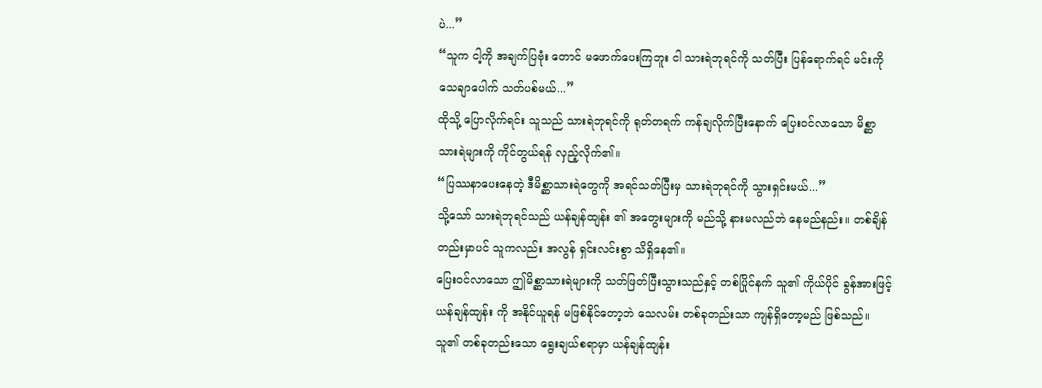ပဲ...”
“သူက ငါ့ကို အချက်ပြဗုံး တောင် မဖောက်ပေးကြဘူး ငါ သားရဲဘုရင်ကို သတ်ပြီး ပြန်ရောက်ရင် မင်းကို သေချာပေါက် သတ်ပစ်မယ်...”
ထိုသို့ ပြောလိုက်ရင်း သူသည် သားရဲဘုရင်ကို ရုတ်တရက် ကန်ချလိုက်ပြီးနောက် ပြေးဝင်လာသော မိစ္ဆာသားရဲများကို ကိုင်တွယ်ရန် လှည့်လိုက်၏။
“ပြဿနာပေးနေတဲ့ ဒီမိစ္ဆာသားရဲတွေကို အရင်သတ်ပြီးမှ သားရဲဘုရင်ကို သွားရှင်းမယ်...”
သို့သော် သားရဲဘုရင်သည် ယန်ချန်ထျန်း ၏ အတွေးများကို မည်သို့ နားမလည်ဘဲ နေမည်နည်း။ တစ်ချိန်တည်းမှာပင် သူကလည်း အလွန် ရှင်းလင်းစွာ သိရှိနေ၏။
ပြေးဝင်လာသော ဤမိစ္ဆာသားရဲများကို သတ်ဖြတ်ပြီးသွားသည်နှင့် တစ်ပြိုင်နက် သူ၏ ကိုယ်ပိုင် ခွန်အားဖြင့် ယန်ချန်ထျန်း ကို အနိုင်ယူရန် မဖြစ်နိုင်တော့ဘဲ သေလမ်း တစ်ခုတည်းသာ ကျန်ရှိတော့မည် ဖြစ်သည်။
သူ၏ တစ်ခုတည်းသော ရွေးချယ်စရာမှာ ယန်ချန်ထျန်း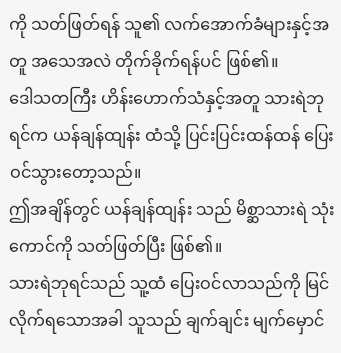ကို သတ်ဖြတ်ရန် သူ၏ လက်အောက်ခံများနှင့်အတူ အသေအလဲ တိုက်ခိုက်ရန်ပင် ဖြစ်၏။
ဒေါသတကြီး ဟိန်းဟောက်သံနှင့်အတူ သားရဲဘုရင်က ယန်ချန်ထျန်း ထံသို့ ပြင်းပြင်းထန်ထန် ပြေးဝင်သွားတော့သည်။
ဤအချိန်တွင် ယန်ချန်ထျန်း သည် မိစ္ဆာသားရဲ သုံးကောင်ကို သတ်ဖြတ်ပြီး ဖြစ်၏။
သားရဲဘုရင်သည် သူ့ထံ ပြေးဝင်လာသည်ကို မြင်လိုက်ရသောအခါ သူသည် ချက်ချင်း မျက်မှောင်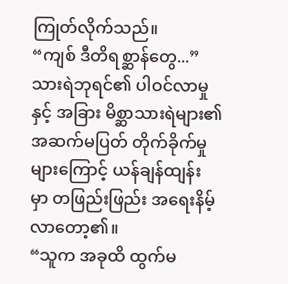ကြုတ်လိုက်သည်။
“ကျစ် ဒီတိရစ္ဆာန်တွေ...”
သားရဲဘုရင်၏ ပါဝင်လာမှုနှင့် အခြား မိစ္ဆာသားရဲများ၏ အဆက်မပြတ် တိုက်ခိုက်မှုများကြောင့် ယန်ချန်ထျန်း မှာ တဖြည်းဖြည်း အရေးနိမ့်လာတော့၏။
“သူက အခုထိ ထွက်မ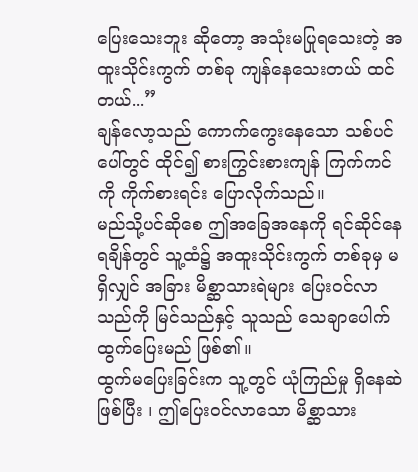ပြေးသေးဘူး ဆိုတော့ အသုံးမပြုရသေးတဲ့ အထူးသိုင်းကွက် တစ်ခု ကျန်နေသေးတယ် ထင်တယ်...”
ချန်လော့သည် ကောက်ကွေးနေသော သစ်ပင်ပေါ်တွင် ထိုင်၍ စားကြွင်းစားကျန် ကြက်ကင်ကို ကိုက်စားရင်း ပြောလိုက်သည်။
မည်သို့ပင်ဆိုစေ ဤအခြေအနေကို ရင်ဆိုင်နေရချိန်တွင် သူ့ထံ၌ အထူးသိုင်းကွက် တစ်ခုမှ မရှိလျှင် အခြား မိစ္ဆာသားရဲများ ပြေးဝင်လာသည်ကို မြင်သည်နှင့် သူသည် သေချာပေါက် ထွက်ပြေးမည် ဖြစ်၏။
ထွက်မပြေးခြင်းက သူ့တွင် ယုံကြည်မှု ရှိနေဆဲ ဖြစ်ပြီး ၊ ဤပြေးဝင်လာသော မိစ္ဆာသား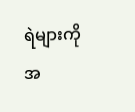ရဲများကို အ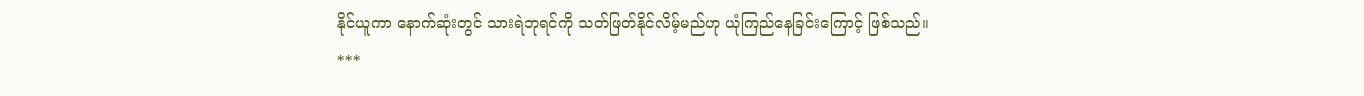နိုင်ယူကာ နောက်ဆုံးတွင် သားရဲဘုရင်ကို သတ်ဖြတ်နိုင်လိမ့်မည်ဟု ယုံကြည်နေခြင်းကြောင့် ဖြစ်သည်။
***